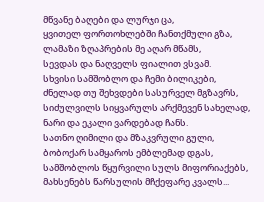მწვანე ბაღები და ლურჯი ცა,
ყვითელ ფორთოხლებში ჩანთქმული გზა,
ლამაზი ზღაპრების მე აღარ მწამს,
სევდას და ნაღველს ფიალით ვსვამ.
სხვისი სამშობლო და ჩემი ბილიკები,
ძნელად თუ შეხვდები სასურველ მგზავრს,
სიძულვილს სიყვარულს არქმევენ სახელად,
ნარი და ეკალი ვარდებად ჩანს.
სათნო ღიმილი და მზაკვრული გული,
ბობოქარ სამყაროს ემბლემად დგას,
სამშობლოს წყურვილი სულს მიფორიაქებს,
მახსენებს წარსულის მჩქეფარე კვალს...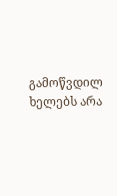გამოწვდილ ხელებს არა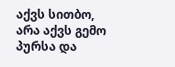აქვს სითბო,
არა აქვს გემო პურსა და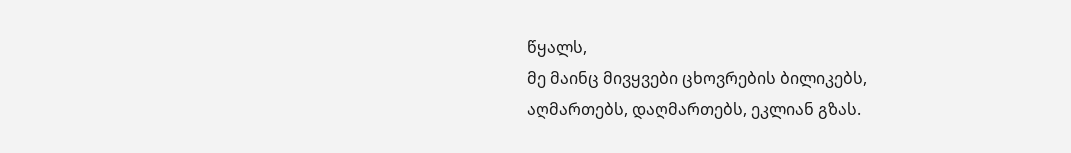წყალს,
მე მაინც მივყვები ცხოვრების ბილიკებს,
აღმართებს, დაღმართებს, ეკლიან გზას.